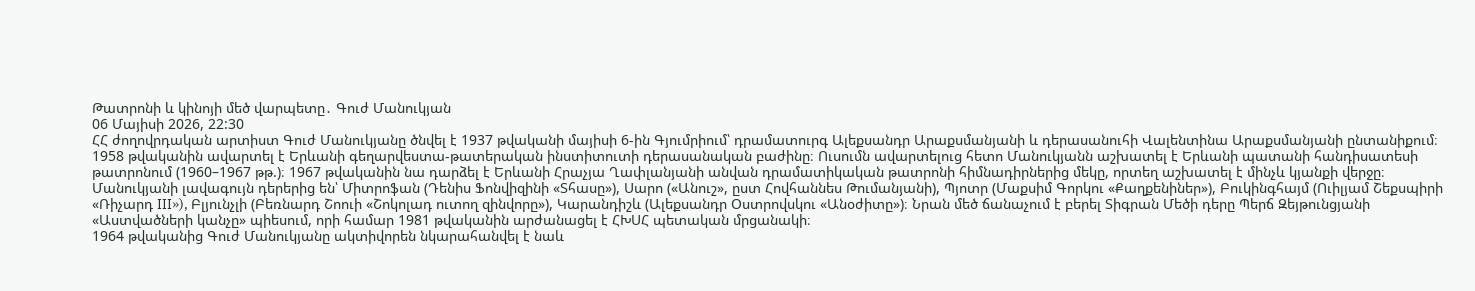Թատրոնի և կինոյի մեծ վարպետը․ Գուժ Մանուկյան
06 Մայիսի 2026, 22:30
ՀՀ ժողովրդական արտիստ Գուժ Մանուկյանը ծնվել է 1937 թվականի մայիսի 6-ին Գյումրիում՝ դրամատուրգ Ալեքսանդր Արաքսմանյանի և դերասանուհի Վալենտինա Արաքսմանյանի ընտանիքում։
1958 թվականին ավարտել է Երևանի գեղարվեստա-թատերական ինստիտուտի դերասանական բաժինը։ Ուսումն ավարտելուց հետո Մանուկյանն աշխատել է Երևանի պատանի հանդիսատեսի թատրոնում (1960–1967 թթ.)։ 1967 թվականին նա դարձել է Երևանի Հրաչյա Ղափլանյանի անվան դրամատիկական թատրոնի հիմնադիրներից մեկը, որտեղ աշխատել է մինչև կյանքի վերջը։
Մանուկյանի լավագույն դերերից են՝ Միտրոֆան (Դենիս Ֆոնվիզինի «Տհասը»), Սարո («Անուշ», ըստ Հովհաննես Թումանյանի), Պյոտր (Մաքսիմ Գորկու «Քաղքենիներ»), Բուկինգհայմ (Ուիլյամ Շեքսպիրի «Ռիչարդ III»), Բլյունչլի (Բեռնարդ Շոուի «Շոկոլադ ուտող զինվորը»), Կարանդիշև (Ալեքսանդր Օստրովսկու «Անօժիտը»)։ Նրան մեծ ճանաչում է բերել Տիգրան Մեծի դերը Պերճ Զեյթունցյանի «Աստվածների կանչը» պիեսում, որի համար 1981 թվականին արժանացել է ՀԽՍՀ պետական մրցանակի։
1964 թվականից Գուժ Մանուկյանը ակտիվորեն նկարահանվել է նաև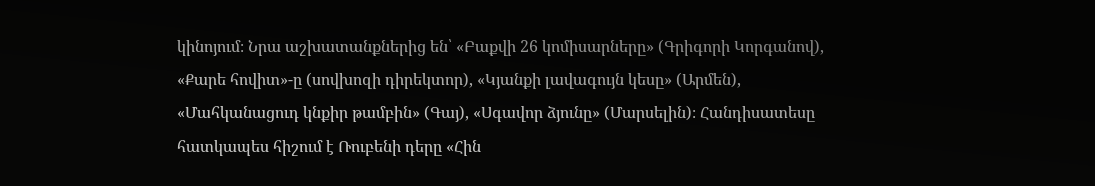կինոյում։ Նրա աշխատանքներից են՝ «Բաքվի 26 կոմիսարները» (Գրիգորի Կորգանով), «Քարե հովիտ»-ը (սովխոզի դիրեկտոր), «Կյանքի լավագույն կեսը» (Արմեն), «Մահկանացուդ կնքիր թամբին» (Գայ), «Սգավոր ձյունը» (Մարսելին)։ Հանդիսատեսը հատկապես հիշում է Ռուբենի դերը «Հին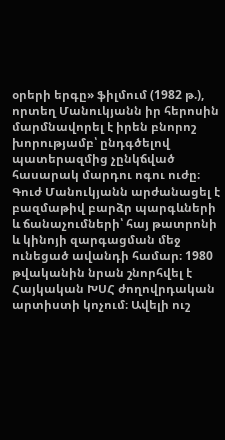օրերի երգը» ֆիլմում (1982 թ.), որտեղ Մանուկյանն իր հերոսին մարմնավորել է իրեն բնորոշ խորությամբ՝ ընդգծելով պատերազմից չընկճված հասարակ մարդու ոգու ուժը։
Գուժ Մանուկյանն արժանացել է բազմաթիվ բարձր պարգևների և ճանաչումների՝ հայ թատրոնի և կինոյի զարգացման մեջ ունեցած ավանդի համար։ 1980 թվականին նրան շնորհվել է Հայկական ԽՍՀ ժողովրդական արտիստի կոչում։ Ավելի ուշ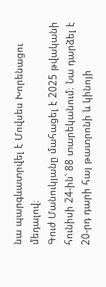նա պարգևատրվել է Մովսես Խորենացու մեդալով։
Գուժ Մանուկյանը մահացել է 2025 թվականի հունիսի 24-ին՝ 88 տարեկանում։ Նա դարձել է 20-րդ դարի հայ թատրոնի և կինոյի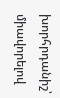խորհրդանիշ՝ միավորելով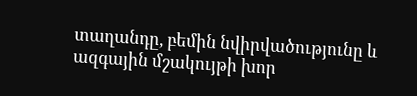տաղանդը, բեմին նվիրվածությունը և ազգային մշակույթի խոր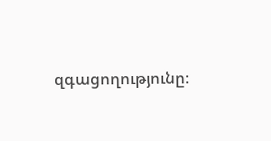զգացողությունը։